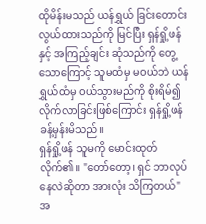ထိုမိန်းမသည် ယန်ရွှယ် ခြင်းတောင်းလွယ်ထားသည်ကို မြင်ပြီး ရှန်ရှို့ဖန်နှင့် အကြည့်ချင်း ဆုံသည်ကို တွေ့သောကြောင့် သူမထံမှ မဝယ်ဘဲ ယန်ရွှယ်ထံမှ ဝယ်သွားမည်ကို စိုးရိမ်၍ လိုက်လာခြင်းဖြစ်ကြောင်း ရှန်ရှို့ဖန် ခန့်မှန်းမိသည်။
ရှန်ရှို့ဖန် သူမကို မောင်းထုတ်လိုက်၏။ "တော်တော့၊ ရှင် ဘာလုပ်နေလဲဆိုတာ အားလုံး သိကြတယ်"
အ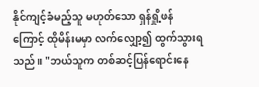နိုင်ကျင့်ခံမည့်သူ မဟုတ်သော ရှန်ရှို့ဖန်ကြောင့် ထိုမိန်းမမှာ လက်လျှော့၍ ထွက်သွားရသည်။ "ဘယ်သူက တစ်ဆင့်ပြန်ရောင်းနေ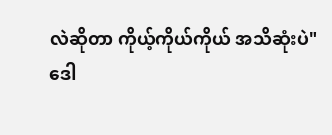လဲဆိုတာ ကိုယ့်ကိုယ်ကိုယ် အသိဆုံးပဲ"
ဒေါ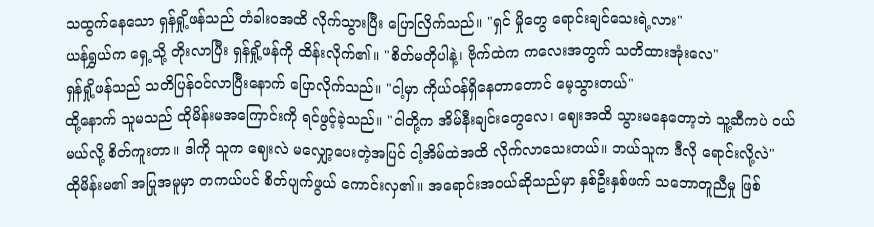သထွက်နေသော ရှန်ရှို့ဖန်သည် တံခါးဝအထိ လိုက်သွားပြီး ပြောလြိက်သည်။ "ရှင် မှိုတွေ ရောင်းချင်သေးရဲ့လား"
ယန်ရွှယ်က ရှေ့သို့ တိုးလာပြီး ရှန်ရှို့ဖန်ကို ထိန်းလိုက်၏။ "စိတ်မတိုပါနဲ့၊ ဗိုက်ထဲက ကလေးအတွက် သတိထားအုံးလေ"
ရှန်ရှို့ဖန်သည် သတိပြန်ဝင်လာပြီးနောက် ပြောလိုက်သည်။ "ငါ့မှာ ကိုယ်ဝန်ရှိနေတာတောင် မေ့သွားတယ်"
ထို့နောက် သူမသည် ထိုမိန်းမအကြောင်းကို ရင်ဖွင့်ခဲ့သည်။ "ငါတို့က အိမ်နီးချင်းတွေလေ၊ ဈေးအထိ သွားမနေတော့ဘဲ သူ့ဆီကပဲ ဝယ်မယ်လို့ စိတ်ကူးတာ။ ဒါကို သူက ဈေးလဲ မလျှော့ပေးတဲ့အပြင် ငါ့အိမ်ထဲအထိ လိုက်လာသေးတယ်။ ဘယ်သူက ဒီလို ရောင်းလို့လဲ"
ထိုမိန်းမ၏ အပြုအမူမှာ တကယ်ပင် စိတ်ပျက်ဖွယ် ကောင်းလှ၏။ အရောင်းအဝယ်ဆိုသည်မှာ နှစ်ဦးနှစ်ဖက် သဘောတူညီမှု ဖြစ်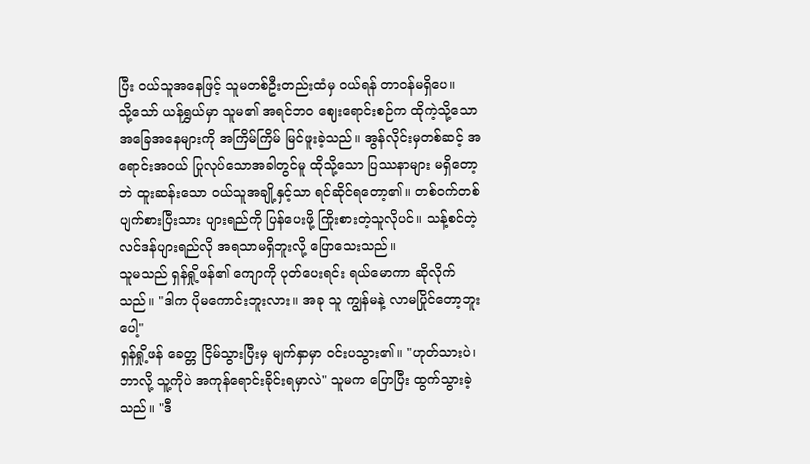ပြီး ဝယ်သူအနေဖြင့် သူမတစ်ဦးတည်းထံမှ ဝယ်ရန် တာဝန်မရှိပေ။
သို့သော် ယန်ရွှယ်မှာ သူမ၏ အရင်ဘဝ ဈေးရောင်းစဉ်က ထိုကဲ့သို့သော အခြေအနေများကို အကြိမ်ကြိမ် မြင်ဖူးခဲ့သည်။ အွန်လိုင်းမှတစ်ဆင့် အရောင်းအဝယ် ပြုလုပ်သောအခါတွင်မူ ထိုသို့သော ပြဿနာများ မရှိတော့ဘဲ ထူးဆန်းသော ဝယ်သူအချို့နှင့်သာ ရင်ဆိုင်ရတော့၏။ တစ်ဝက်တစ်ပျက်စားပြီးသား ပျားရည်ကို ပြန်ပေးဖို့ ကြိုးစားတဲ့သူလိုပင်။ သန့်စင်တဲ့ လင်ဒန်ပျားရည်လို အရသာမရှိဘူးလို့ ပြောသေးသည်။
သူမသည် ရှန်ရှို့ဖန်၏ ကျောကို ပုတ်ပေးရင်း ရယ်မောကာ ဆိုလိုက်သည်။ "ဒါက ပိုမကောင်းဘူးလား။ အခု သူ ကျွန်မနဲ့ လာမပြိုင်တော့ဘူးပေါ့"
ရှန်ရှို့ဖန် ခေတ္တ ငြိမ်သွားပြီးမှ မျက်နှာမှာ ဝင်းပသွား၏။ "ဟုတ်သားပဲ၊ ဘာလို့ သူ့ကိုပဲ အကုန်ရောင်းခိုင်းရမှာလဲ" သူမက ပြောပြီး ထွက်သွားခဲ့သည်။ "ဒီ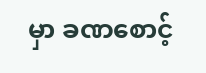မှာ ခဏစောင့်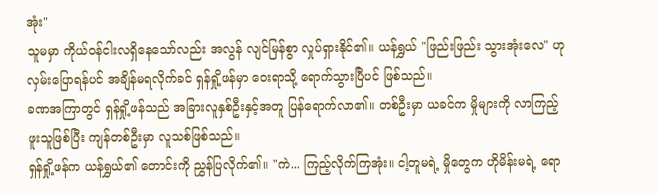အုံး"
သူမမှာ ကိုယ်ဝန်ငါးလရှိနေသော်လည်း အလွန် လျင်မြန်စွာ လှုပ်ရှားနိုင်၏။ ယန်ရွှယ် "ဖြည်းဖြည်း သွားအုံးလေ" ဟု လှမ်းပြောရန်ပင် အချိန်မရလိုက်ခင် ရှန်ရှို့ဖန်မှာ ဝေးရာသို့ ရောက်သွားပြီပင် ဖြစ်သည်။
ခဏအကြာတွင် ရှန်ရှို့ဖန်သည် အခြားလူနှစ်ဦးနှင့်အတူ ပြန်ရောက်လာ၏။ တစ်ဦးမှာ ယခင်က မှိုများကို လာကြည့်ဖူးသူဖြစ်ပြီး ကျန်တစ်ဦးမှာ လူသစ်ဖြစ်သည်။
ရှန်ရှို့ဖန်က ယန်ရွှယ်၏ တောင်းကို ညွှန်ပြလိုက်၏။ "ကဲ... ကြည့်လိုက်ကြအုံး။ ငါ့တူမရဲ့ မှိုတွေက ဟိုမိန်းမရဲ့ ရော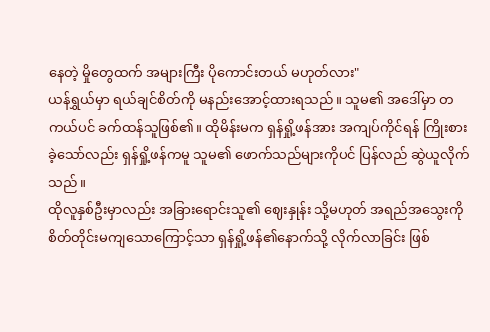နေတဲ့ မှိုတွေထက် အများကြီး ပိုကောင်းတယ် မဟုတ်လား"
ယန်ရွှယ်မှာ ရယ်ချင်စိတ်ကို မနည်းအောင့်ထားရသည်။ သူမ၏ အဒေါ်မှာ တကယ်ပင် ခက်ထန်သူဖြစ်၏။ ထိုမိန်းမက ရှန်ရှို့ဖန်အား အကျပ်ကိုင်ရန် ကြိုးစားခဲ့သော်လည်း ရှန်ရှို့ဖန်ကမူ သူမ၏ ဖောက်သည်များကိုပင် ပြန်လည် ဆွဲယူလိုက်သည်။
ထိုလူနှစ်ဦးမှာလည်း အခြားရောင်းသူ၏ ဈေးနှုန်း သို့မဟုတ် အရည်အသွေးကို စိတ်တိုင်းမကျသောကြောင့်သာ ရှန်ရှို့ဖန်၏နောက်သို့ လိုက်လာခြင်း ဖြစ်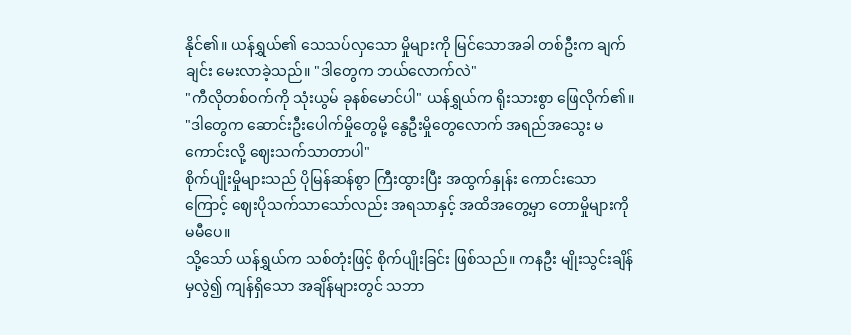နိုင်၏။ ယန်ရွှယ်၏ သေသပ်လှသော မှိုများကို မြင်သောအခါ တစ်ဦးက ချက်ချင်း မေးလာခဲ့သည်။ "ဒါတွေက ဘယ်လောက်လဲ"
"ကီလိုတစ်ဝက်ကို သုံးယွမ် ခုနစ်မောင်ပါ" ယန်ရွှယ်က ရိုးသားစွာ ဖြေလိုက်၏။ "ဒါတွေက ဆောင်းဦးပေါက်မှိုတွေမို့ နွေဦးမှိုတွေလောက် အရည်အသွေး မကောင်းလို့ ဈေးသက်သာတာပါ"
စိုက်ပျိုးမှိုများသည် ပိုမြန်ဆန်စွာ ကြီးထွားပြီး အထွက်နှုန်း ကောင်းသောကြောင့် ဈေးပိုသက်သာသော်လည်း အရသာနှင့် အထိအတွေ့မှာ တောမှိုများကို မမီပေ။
သို့သော် ယန်ရွှယ်က သစ်တုံးဖြင့် စိုက်ပျိုးခြင်း ဖြစ်သည်။ ကနဦး မျိုးသွင်းချိန်မှလွဲ၍ ကျန်ရှိသော အချိန်များတွင် သဘာ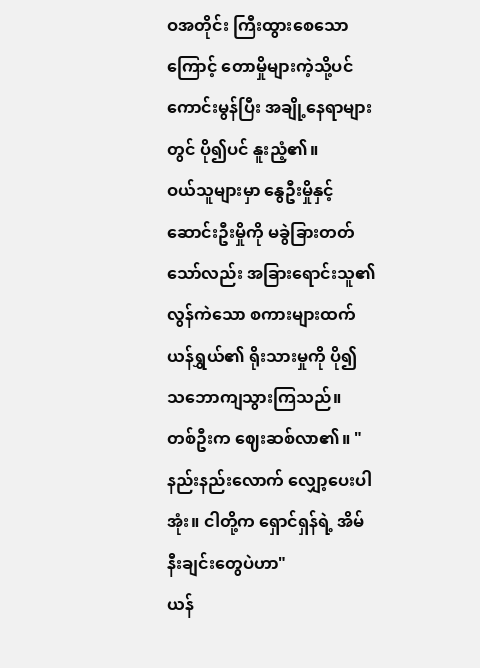ဝအတိုင်း ကြီးထွားစေသောကြောင့် တောမှိုများကဲ့သို့ပင် ကောင်းမွန်ပြီး အချို့နေရာများတွင် ပို၍ပင် နူးညံ့၏။
ဝယ်သူများမှာ နွေဦးမှိုနှင့် ဆောင်းဦးမှိုကို မခွဲခြားတတ်သော်လည်း အခြားရောင်းသူ၏ လွန်ကဲသော စကားများထက် ယန်ရွှယ်၏ ရိုးသားမှုကို ပို၍ သဘောကျသွားကြသည်။
တစ်ဦးက ဈေးဆစ်လာ၏။ "နည်းနည်းလောက် လျှော့ပေးပါအုံး။ ငါတို့က ရှောင်ရှန်ရဲ့ အိမ်နီးချင်းတွေပဲဟာ"
ယန်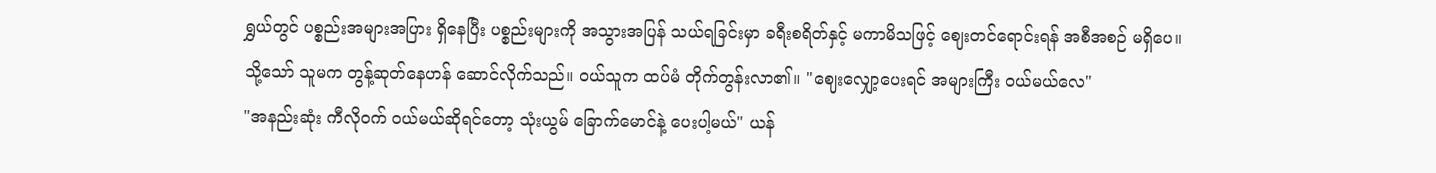ရွှယ်တွင် ပစ္စည်းအများအပြား ရှိနေပြီး ပစ္စည်းများကို အသွားအပြန် သယ်ရခြင်းမှာ ခရီးစရိတ်နှင့် မကာမိသဖြင့် ဈေးတင်ရောင်းရန် အစီအစဉ် မရှိပေ။
သို့သော် သူမက တွန့်ဆုတ်နေဟန် ဆောင်လိုက်သည်။ ဝယ်သူက ထပ်မံ တိုက်တွန်းလာ၏။ "ဈေးလျှော့ပေးရင် အများကြီး ဝယ်မယ်လေ"
"အနည်းဆုံး ကီလိုဝက် ဝယ်မယ်ဆိုရင်တော့ သုံးယွမ် ခြောက်မောင်နဲ့ ပေးပါ့မယ်" ယန်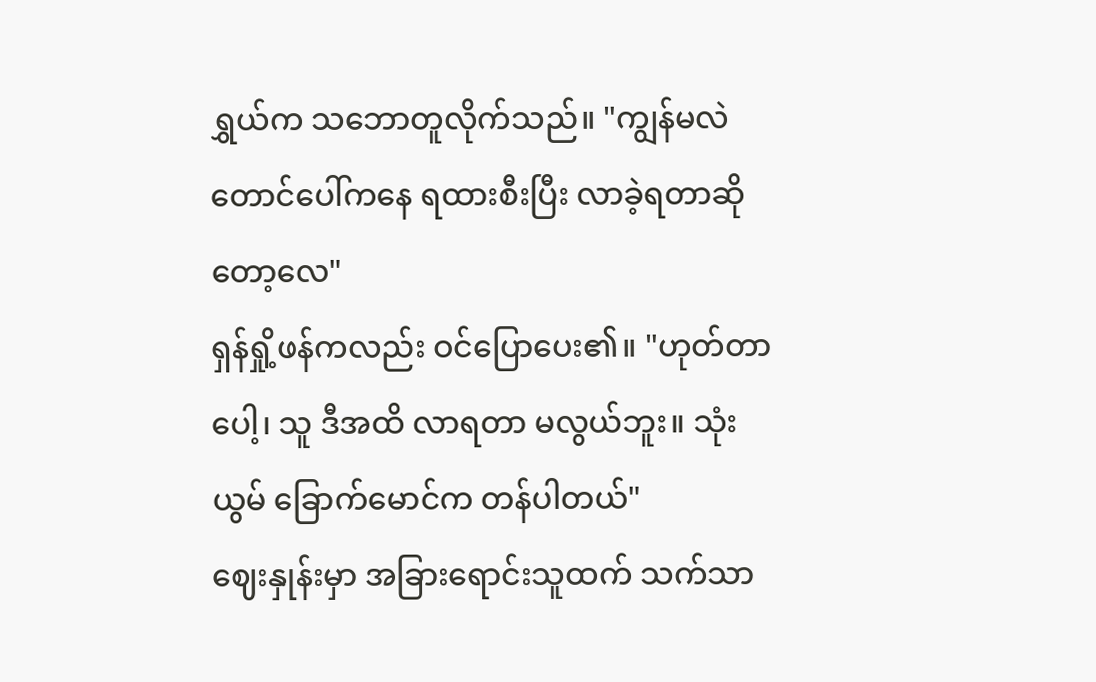ရွှယ်က သဘောတူလိုက်သည်။ "ကျွန်မလဲ တောင်ပေါ်ကနေ ရထားစီးပြီး လာခဲ့ရတာဆိုတော့လေ"
ရှန်ရှို့ဖန်ကလည်း ဝင်ပြောပေး၏။ "ဟုတ်တာပေါ့၊ သူ ဒီအထိ လာရတာ မလွယ်ဘူး။ သုံးယွမ် ခြောက်မောင်က တန်ပါတယ်"
ဈေးနှုန်းမှာ အခြားရောင်းသူထက် သက်သာ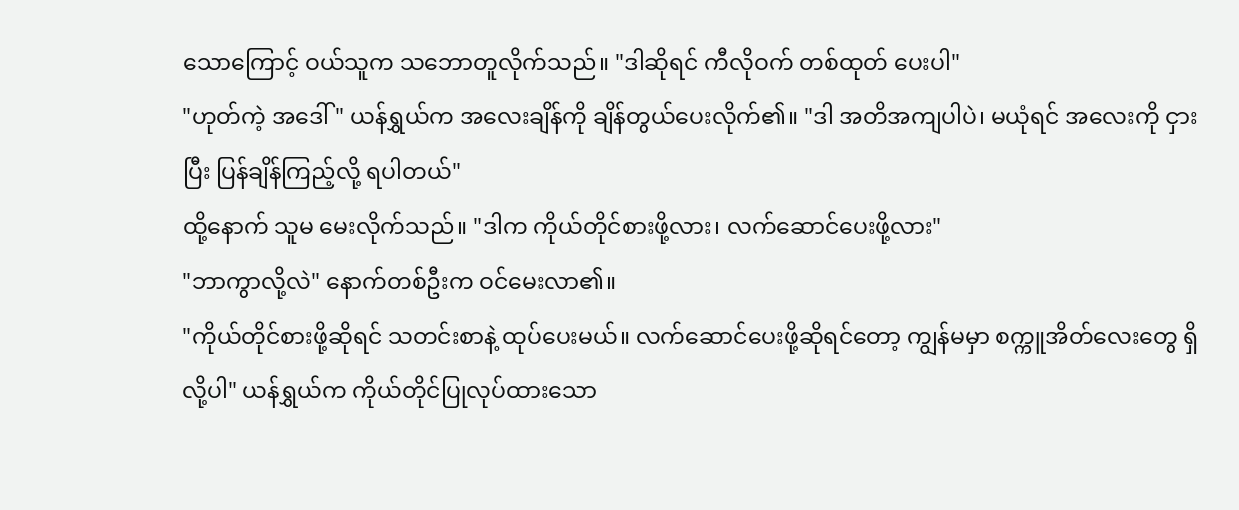သောကြောင့် ဝယ်သူက သဘောတူလိုက်သည်။ "ဒါဆိုရင် ကီလိုဝက် တစ်ထုတ် ပေးပါ"
"ဟုတ်ကဲ့ အဒေါ်" ယန်ရွှယ်က အလေးချိန်ကို ချိန်တွယ်ပေးလိုက်၏။ "ဒါ အတိအကျပါပဲ၊ မယုံရင် အလေးကို ငှားပြီး ပြန်ချိန်ကြည့်လို့ ရပါတယ်"
ထို့နောက် သူမ မေးလိုက်သည်။ "ဒါက ကိုယ်တိုင်စားဖို့လား၊ လက်ဆောင်ပေးဖို့လား"
"ဘာကွာလို့လဲ" နောက်တစ်ဦးက ဝင်မေးလာ၏။
"ကိုယ်တိုင်စားဖို့ဆိုရင် သတင်းစာနဲ့ ထုပ်ပေးမယ်။ လက်ဆောင်ပေးဖို့ဆိုရင်တော့ ကျွန်မမှာ စက္ကူအိတ်လေးတွေ ရှိလို့ပါ" ယန်ရွှယ်က ကိုယ်တိုင်ပြုလုပ်ထားသော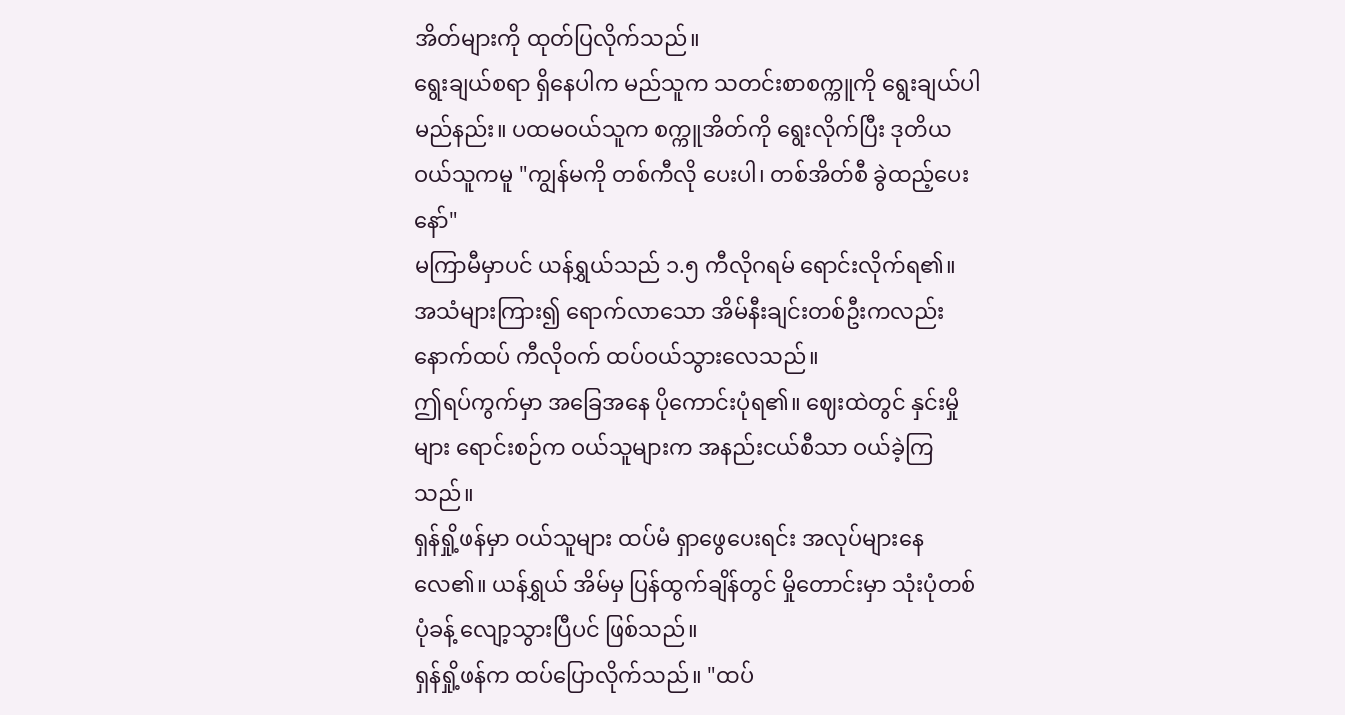အိတ်များကို ထုတ်ပြလိုက်သည်။
ရွေးချယ်စရာ ရှိနေပါက မည်သူက သတင်းစာစက္ကူကို ရွေးချယ်ပါမည်နည်း။ ပထမဝယ်သူက စက္ကူအိတ်ကို ရွေးလိုက်ပြီး ဒုတိယဝယ်သူကမူ "ကျွန်မကို တစ်ကီလို ပေးပါ၊ တစ်အိတ်စီ ခွဲထည့်ပေးနော်"
မကြာမီမှာပင် ယန်ရွှယ်သည် ၁.၅ ကီလိုဂရမ် ရောင်းလိုက်ရ၏။ အသံများကြား၍ ရောက်လာသော အိမ်နီးချင်းတစ်ဦးကလည်း နောက်ထပ် ကီလိုဝက် ထပ်ဝယ်သွားလေသည်။
ဤရပ်ကွက်မှာ အခြေအနေ ပိုကောင်းပုံရ၏။ ဈေးထဲတွင် နှင်းမှိုများ ရောင်းစဉ်က ဝယ်သူများက အနည်းငယ်စီသာ ဝယ်ခဲ့ကြသည်။
ရှန်ရှို့ဖန်မှာ ဝယ်သူများ ထပ်မံ ရှာဖွေပေးရင်း အလုပ်များနေလေ၏။ ယန်ရွှယ် အိမ်မှ ပြန်ထွက်ချိန်တွင် မှိုတောင်းမှာ သုံးပုံတစ်ပုံခန့် လျော့သွားပြီပင် ဖြစ်သည်။
ရှန်ရှို့ဖန်က ထပ်ပြောလိုက်သည်။ "ထပ်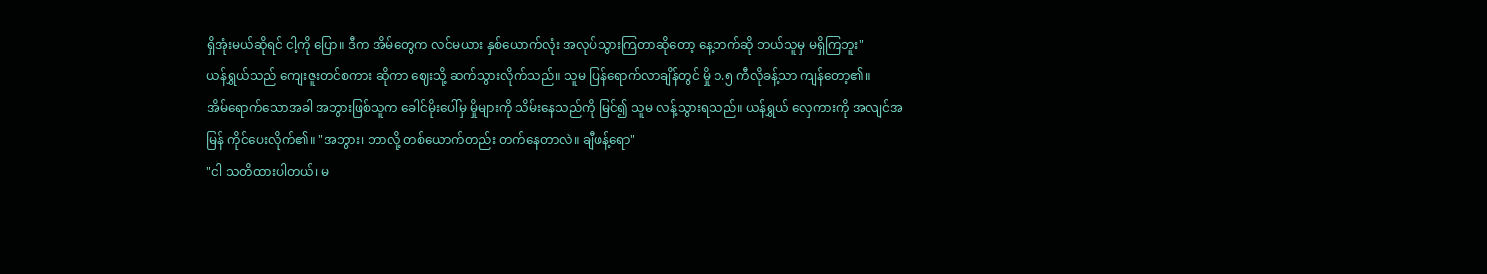ရှိအုံးမယ်ဆိုရင် ငါ့ကို ပြော။ ဒီက အိမ်တွေက လင်မယား နှစ်ယောက်လုံး အလုပ်သွားကြတာဆိုတော့ နေ့ဘက်ဆို ဘယ်သူမှ မရှိကြဘူး"
ယန်ရွှယ်သည် ကျေးဇူးတင်စကား ဆိုကာ ဈေးသို့ ဆက်သွားလိုက်သည်။ သူမ ပြန်ရောက်လာချိန်တွင် မှို ၁.၅ ကီလိုခန့်သာ ကျန်တော့၏။
အိမ်ရောက်သောအခါ အဘွားဖြစ်သူက ခေါင်မိုးပေါ်မှ မှိုများကို သိမ်းနေသည်ကို မြင်၍ သူမ လန့်သွားရသည်။ ယန်ရွှယ် လှေကားကို အလျင်အမြန် ကိုင်ပေးလိုက်၏။ "အဘွား၊ ဘာလို့ တစ်ယောက်တည်း တက်နေတာလဲ။ ချီဖန့်ရော"
"ငါ သတိထားပါတယ်၊ မ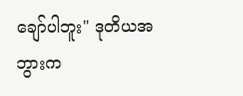ချော်ပါဘူး" ဒုတိယအဘွားက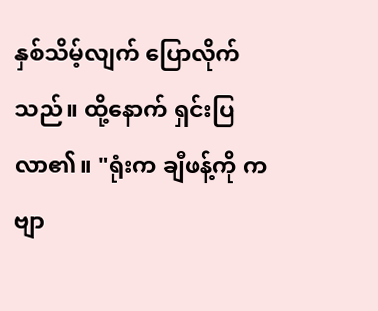နှစ်သိမ့်လျက် ပြောလိုက်သည်။ ထို့နောက် ရှင်းပြလာ၏။ "ရုံးက ချီဖန့်ကို ကဗျာ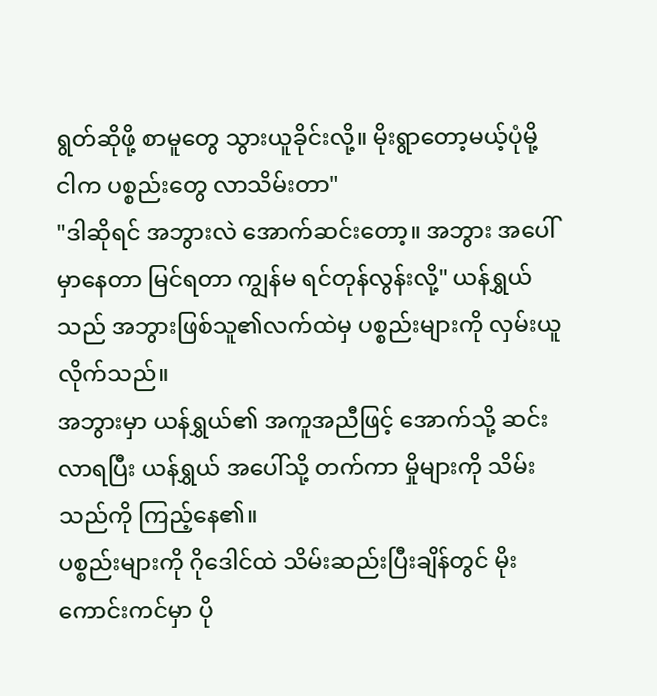ရွတ်ဆိုဖို့ စာမူတွေ သွားယူခိုင်းလို့။ မိုးရွာတော့မယ့်ပုံမို့ ငါက ပစ္စည်းတွေ လာသိမ်းတာ"
"ဒါဆိုရင် အဘွားလဲ အောက်ဆင်းတော့။ အဘွား အပေါ်မှာနေတာ မြင်ရတာ ကျွန်မ ရင်တုန်လွန်းလို့" ယန်ရွှယ်သည် အဘွားဖြစ်သူ၏လက်ထဲမှ ပစ္စည်းများကို လှမ်းယူလိုက်သည်။
အဘွားမှာ ယန်ရွှယ်၏ အကူအညီဖြင့် အောက်သို့ ဆင်းလာရပြီး ယန်ရွှယ် အပေါ်သို့ တက်ကာ မှိုများကို သိမ်းသည်ကို ကြည့်နေ၏။
ပစ္စည်းများကို ဂိုဒေါင်ထဲ သိမ်းဆည်းပြီးချိန်တွင် မိုးကောင်းကင်မှာ ပို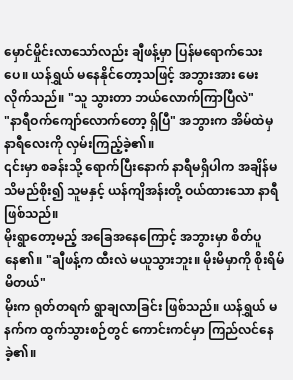မှောင်မှိုင်းလာသော်လည်း ချီဖန့်မှာ ပြန်မရောက်သေးပေ။ ယန်ရွှယ် မနေနိုင်တော့သဖြင့် အဘွားအား မေးလိုက်သည်။ "သူ သွားတာ ဘယ်လောက်ကြာပြီလဲ"
"နာရီဝက်ကျော်လောက်တော့ ရှိပြီ" အဘွားက အိမ်ထဲမှ နာရီလေးကို လှမ်းကြည့်ခဲ့၏။
၎င်းမှာ စခန်းသို့ ရောက်ပြီးနောက် နာရီမရှိပါက အချိန်မသိမည်စိုး၍ သူမနှင့် ယန်ကျိအန်းတို့ ဝယ်ထားသော နာရီဖြစ်သည်။
မိုးရွာတော့မည့် အခြေအနေကြောင့် အဘွားမှာ စိတ်ပူနေ၏။ "ချီဖန့်က ထီးလဲ မယူသွားဘူး။ မိုးမိမှာကို စိုးရိမ်မိတယ်"
မိုးက ရုတ်တရက် ရွာချလာခြင်း ဖြစ်သည်။ ယန်ရွှယ် မနက်က ထွက်သွားစဉ်တွင် ကောင်းကင်မှာ ကြည်လင်နေခဲ့၏။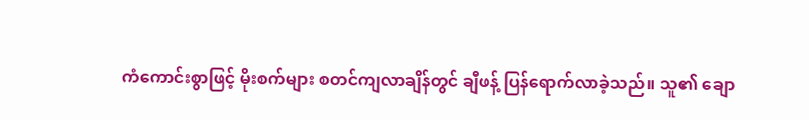ကံကောင်းစွာဖြင့် မိုးစက်များ စတင်ကျလာချိန်တွင် ချီဖန့် ပြန်ရောက်လာခဲ့သည်။ သူ၏ ချော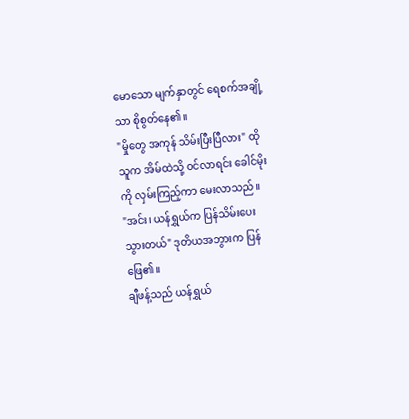မောသော မျက်နှာတွင် ရေစက်အချို့သာ စိုစွတ်နေ၏။
"မှိုတွေ အကုန် သိမ်းပြီးပြီလား" ထိုသူက အိမ်ထဲသို့ ဝင်လာရင်း ခေါင်မိုးကို လှမ်းကြည့်ကာ မေးလာသည်။
"အင်း၊ ယန်ရွှယ်က ပြန်သိမ်းပေးသွားတယ်" ဒုတိယအဘွားက ပြန်ဖြေ၏။
ချီဖန့်သည် ယန်ရွှယ်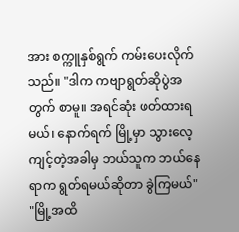အား စက္ကူနှစ်ရွက် ကမ်းပေးလိုက်သည်။ "ဒါက ကဗျာရွတ်ဆိုပွဲအတွက် စာမူ။ အရင်ဆုံး ဖတ်ထားရမယ်၊ နောက်ရက် မြို့မှာ သွားလေ့ကျင့်တဲ့အခါမှ ဘယ်သူက ဘယ်နေရာက ရွတ်ရမယ်ဆိုတာ ခွဲကြမယ်"
"မြို့အထိ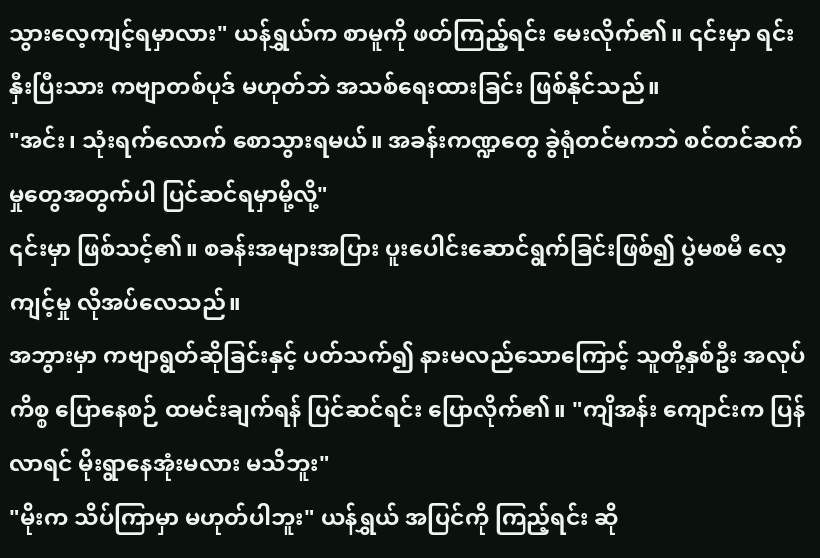သွားလေ့ကျင့်ရမှာလား" ယန်ရွှယ်က စာမူကို ဖတ်ကြည့်ရင်း မေးလိုက်၏။ ၎င်းမှာ ရင်းနှီးပြီးသား ကဗျာတစ်ပုဒ် မဟုတ်ဘဲ အသစ်ရေးထားခြင်း ဖြစ်နိုင်သည်။
"အင်း၊ သုံးရက်လောက် စောသွားရမယ်။ အခန်းကဏ္ဍတွေ ခွဲရုံတင်မကဘဲ စင်တင်ဆက်မှုတွေအတွက်ပါ ပြင်ဆင်ရမှာမို့လို့"
၎င်းမှာ ဖြစ်သင့်၏။ စခန်းအများအပြား ပူးပေါင်းဆောင်ရွက်ခြင်းဖြစ်၍ ပွဲမစမီ လေ့ကျင့်မှု လိုအပ်လေသည်။
အဘွားမှာ ကဗျာရွတ်ဆိုခြင်းနှင့် ပတ်သက်၍ နားမလည်သောကြောင့် သူတို့နှစ်ဦး အလုပ်ကိစ္စ ပြောနေစဉ် ထမင်းချက်ရန် ပြင်ဆင်ရင်း ပြောလိုက်၏။ "ကျိအန်း ကျောင်းက ပြန်လာရင် မိုးရွာနေအုံးမလား မသိဘူး"
"မိုးက သိပ်ကြာမှာ မဟုတ်ပါဘူး" ယန်ရွှယ် အပြင်ကို ကြည့်ရင်း ဆို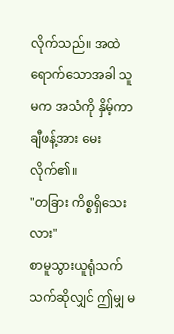လိုက်သည်။ အထဲရောက်သောအခါ သူမက အသံကို နှိမ့်ကာ ချီဖန့်အား မေးလိုက်၏။
"တခြား ကိစ္စရှိသေးလား"
စာမူသွားယူရုံသက်သက်ဆိုလျှင် ဤမျှ မ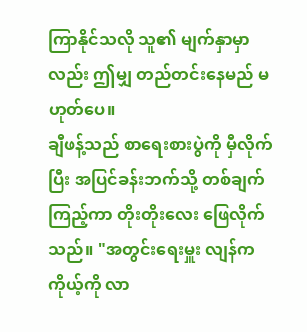ကြာနိုင်သလို သူ၏ မျက်နှာမှာလည်း ဤမျှ တည်တင်းနေမည် မဟုတ်ပေ။
ချီဖန့်သည် စာရေးစားပွဲကို မှီလိုက်ပြီး အပြင်ခန်းဘက်သို့ တစ်ချက်ကြည့်ကာ တိုးတိုးလေး ဖြေလိုက်သည်။ "အတွင်းရေးမှူး လျန်က ကိုယ့်ကို လာ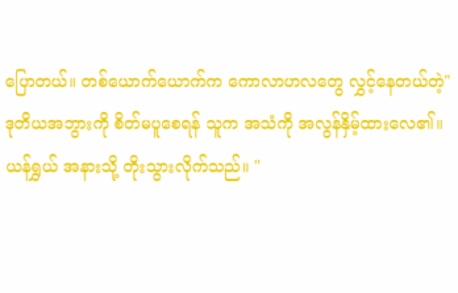ပြောတယ်။ တစ်ယောက်ယောက်က ကောလာဟလတွေ လွှင့်နေတယ်တဲ့"
ဒုတိယအဘွားကို စိတ်မပူစေရန် သူက အသံကို အလွန်နှိမ့်ထားလေ၏။
ယန်ရွှယ် အနားသို့ တိုးသွားလိုက်သည်။ "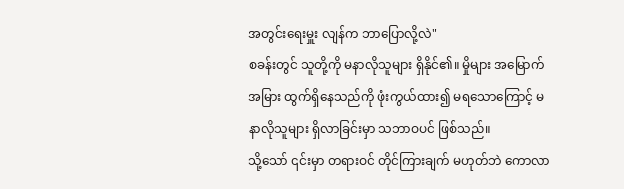အတွင်းရေးမှူး လျန်က ဘာပြောလို့လဲ"
စခန်းတွင် သူတို့ကို မနာလိုသူများ ရှိနိုင်၏။ မှိုများ အမြောက်အမြား ထွက်ရှိနေသည်ကို ဖုံးကွယ်ထား၍ မရသောကြောင့် မနာလိုသူများ ရှိလာခြင်းမှာ သဘာဝပင် ဖြစ်သည်။
သို့သော် ၎င်းမှာ တရားဝင် တိုင်ကြားချက် မဟုတ်ဘဲ ကောလာ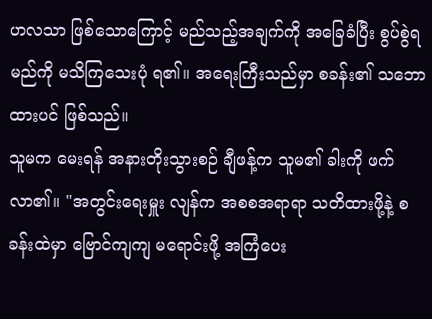ဟလသာ ဖြစ်သောကြောင့် မည်သည့်အချက်ကို အခြေခံပြီး စွပ်စွဲရမည်ကို မသိကြသေးပုံ ရ၏။ အရေးကြီးသည်မှာ စခန်း၏ သဘောထားပင် ဖြစ်သည်။
သူမက မေးရန် အနားတိုးသွားစဉ် ချီဖန့်က သူမ၏ ခါးကို ဖက်လာ၏။ "အတွင်းရေးမှူး လျန်က အစစအရာရာ သတိထားဖို့နဲ့ စခန်းထဲမှာ ဗြောင်ကျကျ မရောင်းဖို့ အကြံပေး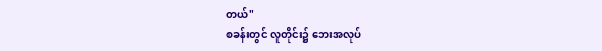တယ်"
စခန်းတွင် လူတိုင်း၌ ဘေးအလုပ်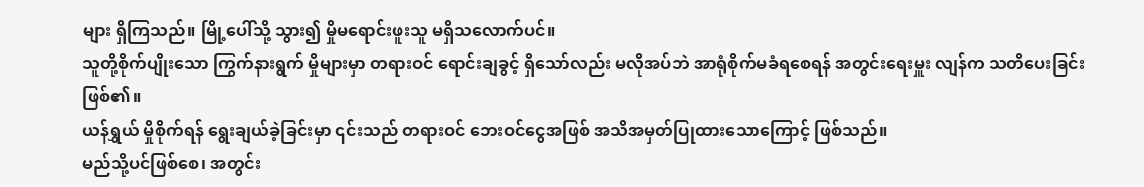များ ရှိကြသည်။ မြို့ပေါ်သို့ သွား၍ မှိုမရောင်းဖူးသူ မရှိသလောက်ပင်။
သူတို့စိုက်ပျိုးသော ကြွက်နားရွက် မှိုများမှာ တရားဝင် ရောင်းချခွင့် ရှိသော်လည်း မလိုအပ်ဘဲ အာရုံစိုက်မခံရစေရန် အတွင်းရေးမှူး လျန်က သတိပေးခြင်း ဖြစ်၏။
ယန်ရွှယ် မှိုစိုက်ရန် ရွေးချယ်ခဲ့ခြင်းမှာ ၎င်းသည် တရားဝင် ဘေးဝင်ငွေအဖြစ် အသိအမှတ်ပြုထားသောကြောင့် ဖြစ်သည်။
မည်သို့ပင်ဖြစ်စေ၊ အတွင်း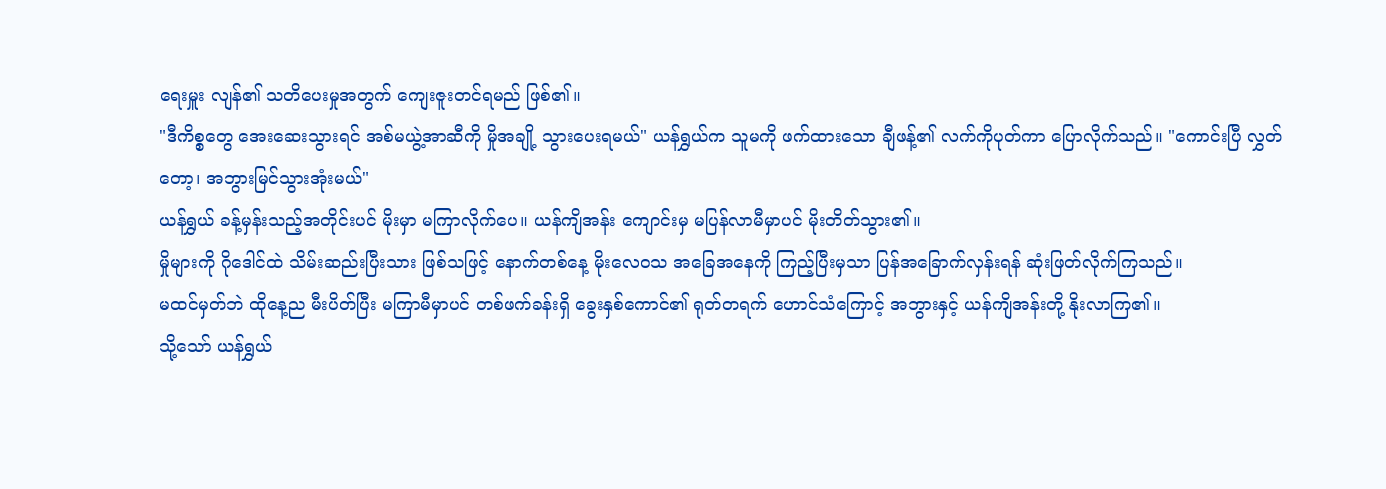ရေးမှူး လျန်၏ သတိပေးမှုအတွက် ကျေးဇူးတင်ရမည် ဖြစ်၏။
"ဒီကိစ္စတွေ အေးဆေးသွားရင် အစ်မယွဲ့အာဆီကို မှိုအချို့ သွားပေးရမယ်" ယန်ရွှယ်က သူမကို ဖက်ထားသော ချီဖန့်၏ လက်ကိုပုတ်ကာ ပြောလိုက်သည်။ "ကောင်းပြီ လွှတ်တော့၊ အဘွားမြင်သွားအုံးမယ်"
ယန်ရွှယ် ခန့်မှန်းသည့်အတိုင်းပင် မိုးမှာ မကြာလိုက်ပေ။ ယန်ကျိအန်း ကျောင်းမှ မပြန်လာမီမှာပင် မိုးတိတ်သွား၏။
မှိုများကို ဂိုဒေါင်ထဲ သိမ်းဆည်းပြီးသား ဖြစ်သဖြင့် နောက်တစ်နေ့ မိုးလေဝသ အခြေအနေကို ကြည့်ပြီးမှသာ ပြန်အခြောက်လှန်းရန် ဆုံးဖြတ်လိုက်ကြသည်။
မထင်မှတ်ဘဲ ထိုနေ့ည မီးပိတ်ပြီး မကြာမီမှာပင် တစ်ဖက်ခန်းရှိ ခွေးနှစ်ကောင်၏ ရုတ်တရက် ဟောင်သံကြောင့် အဘွားနှင့် ယန်ကျိအန်းတို့ နိုးလာကြ၏။
သို့သော် ယန်ရွှယ်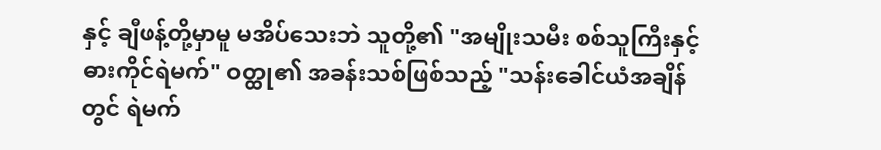နှင့် ချီဖန့်တို့မှာမူ မအိပ်သေးဘဲ သူတို့၏ "အမျိုးသမီး စစ်သူကြီးနှင့် ဓားကိုင်ရဲမက်" ဝတ္ထု၏ အခန်းသစ်ဖြစ်သည့် "သန်းခေါင်ယံအချိန်တွင် ရဲမက်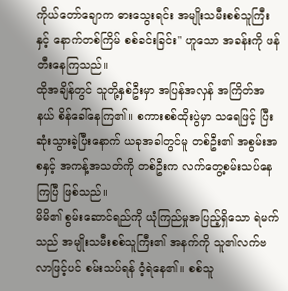ကိုယ်တော်ချောက ဓားသွေးရင်း အမျိုးသမီးစစ်သူကြီးနှင့် နောက်တစ်ကြိမ် စစ်ခင်းခြင်း" ဟူသော အခန်းကို ဖန်တီးနေကြသည်။
ထိုအချိန်တွင် သူတို့နှစ်ဦးမှာ အပြန်အလှန် အကြိတ်အနယ် စိန်ခေါ်နေကြ၏။ စကားစစ်ထိုးပွဲမှာ သရေဖြင့် ပြီးဆုံးသွားခဲ့ပြီးနောက် ယခုအခါတွင်မူ တစ်ဦး၏ အစွမ်းအစနှင့် အကန့်အသတ်ကို တစ်ဦးက လက်တွေ့စမ်းသပ်နေကြပြီ ဖြစ်သည်။
မိမိ၏ စွမ်းဆောင်ရည်ကို ယုံကြည်မှုအပြည့်ရှိသော ရဲမက်သည် အမျိုးသမီးစစ်သူကြီး၏ အနက်ကို သူ၏လက်ဗလာဖြင့်ပင် စမ်းသပ်ရန် ဝံ့ရဲနေ၏။ စစ်သူ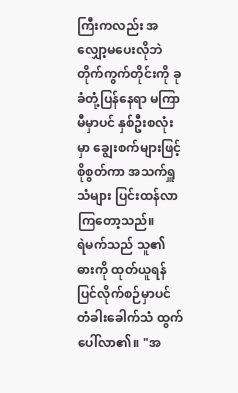ကြီးကလည်း အလျှော့မပေးလိုဘဲ တိုက်ကွက်တိုင်းကို ခုခံတုံ့ပြန်နေရာ မကြာမီမှာပင် နှစ်ဦးစလုံးမှာ ချွေးစက်များဖြင့် စိုစွတ်ကာ အသက်ရှူသံများ ပြင်းထန်လာကြတော့သည်။
ရဲမက်သည် သူ၏ ဓားကို ထုတ်ယူရန် ပြင်လိုက်စဉ်မှာပင် တံခါးခေါက်သံ ထွက်ပေါ်လာ၏။ "အ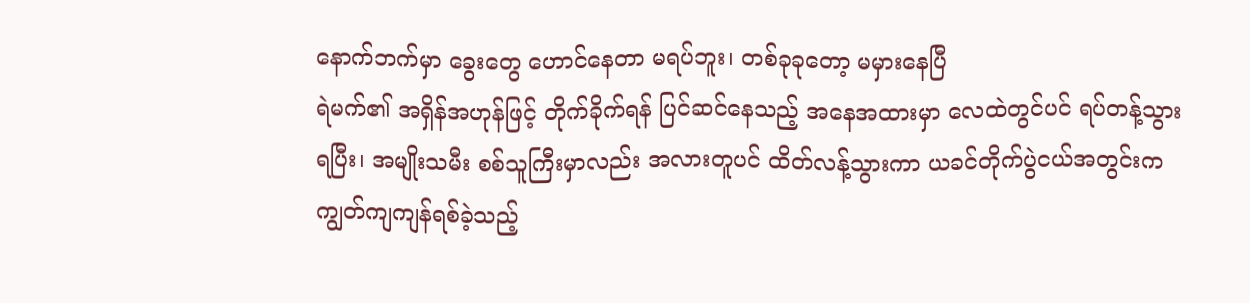နောက်ဘက်မှာ ခွေးတွေ ဟောင်နေတာ မရပ်ဘူး၊ တစ်ခုခုတော့ မမှားနေပြီ
ရဲမက်၏ အရှိန်အဟုန်ဖြင့် တိုက်ခိုက်ရန် ပြင်ဆင်နေသည့် အနေအထားမှာ လေထဲတွင်ပင် ရပ်တန့်သွားရပြီး၊ အမျိုးသမီး စစ်သူကြီးမှာလည်း အလားတူပင် ထိတ်လန့်သွားကာ ယခင်တိုက်ပွဲငယ်အတွင်းက ကျွတ်ကျကျန်ရစ်ခဲ့သည့်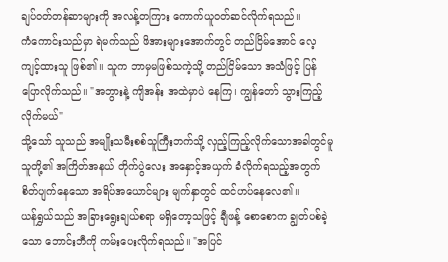ချပ်ဝတ်တန်ဆာများကို အလန့်တကြား ကောက်ယူဝတ်ဆင်လိုက်ရသည်။
ကံကောင်းသည်မှာ ရဲမက်သည် ဖိအားများအောက်တွင် တည်ငြိမ်အောင် လေ့ကျင့်ထားသူ ဖြစ်၏။ သူက ဘာမှမဖြစ်သကဲ့သို့ တည်ငြိမ်သော အသံဖြင့် ပြန်ပြောလိုက်သည်။ "အဘွားနဲ့ ကျိအန်း အထဲမှာပဲ နေကြ၊ ကျွန်တော် သွားကြည့်လိုက်မယ်"
သို့သော် သူသည် အမျိုးသမီးစစ်သူကြီးဘက်သို့ လှည့်ကြည့်လိုက်သောအခါတွင်မူ သူတို့၏ အကြိတ်အနယ် တိုက်ပွဲလေး အနှောင့်အယှက် ခံလိုက်ရသည့်အတွက် စိတ်ပျက်နေသော အရိပ်အယောင်များ မျက်နှာတွင် ထင်ဟပ်နေလေ၏။
ယန်ရွှယ်သည် အခြားရွေးချယ်စရာ မရှိတော့သဖြင့် ချီဖန့် စောစောက ချွတ်ပစ်ခဲ့သော ဘောင်းဘီကို ကမ်းပေးလိုက်ရသည်။ "အပြင်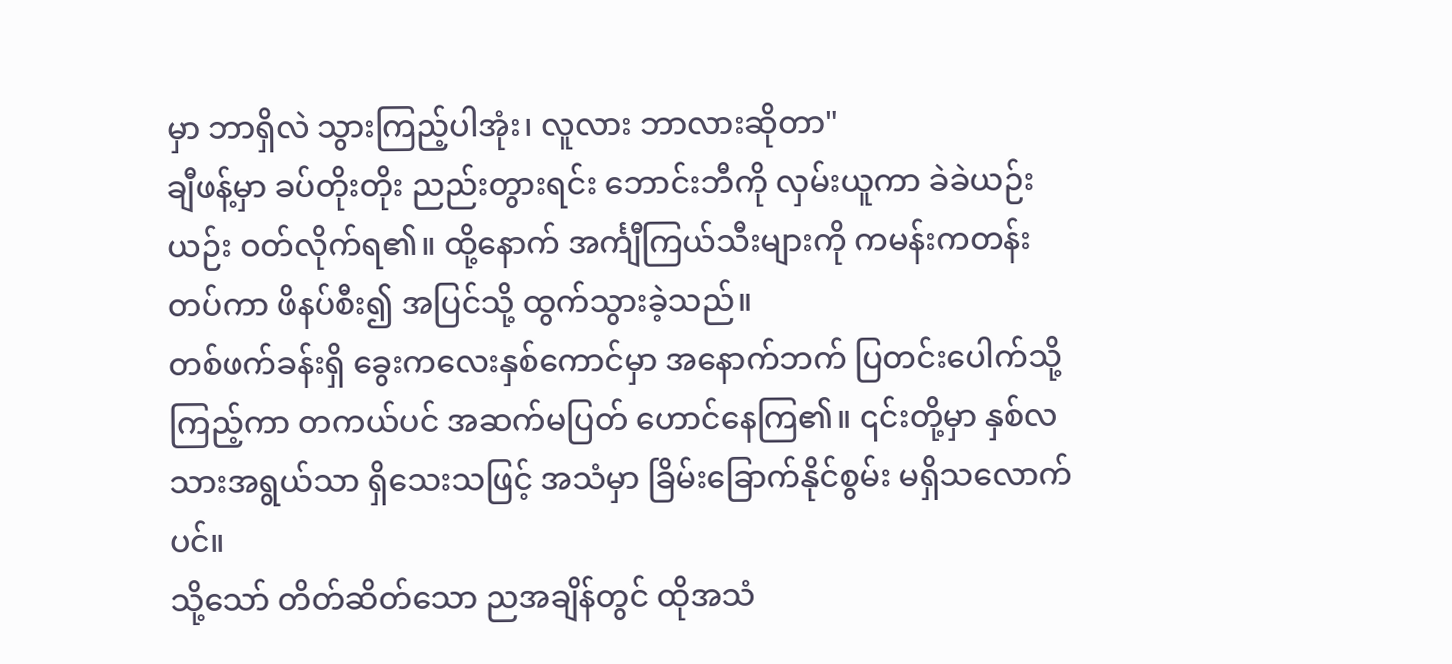မှာ ဘာရှိလဲ သွားကြည့်ပါအုံး၊ လူလား ဘာလားဆိုတာ"
ချီဖန့်မှာ ခပ်တိုးတိုး ညည်းတွားရင်း ဘောင်းဘီကို လှမ်းယူကာ ခဲခဲယဉ်းယဉ်း ဝတ်လိုက်ရ၏။ ထို့နောက် အင်္ကျီကြယ်သီးများကို ကမန်းကတန်း တပ်ကာ ဖိနပ်စီး၍ အပြင်သို့ ထွက်သွားခဲ့သည်။
တစ်ဖက်ခန်းရှိ ခွေးကလေးနှစ်ကောင်မှာ အနောက်ဘက် ပြတင်းပေါက်သို့ ကြည့်ကာ တကယ်ပင် အဆက်မပြတ် ဟောင်နေကြ၏။ ၎င်းတို့မှာ နှစ်လသားအရွယ်သာ ရှိသေးသဖြင့် အသံမှာ ခြိမ်းခြောက်နိုင်စွမ်း မရှိသလောက်ပင်။
သို့သော် တိတ်ဆိတ်သော ညအချိန်တွင် ထိုအသံ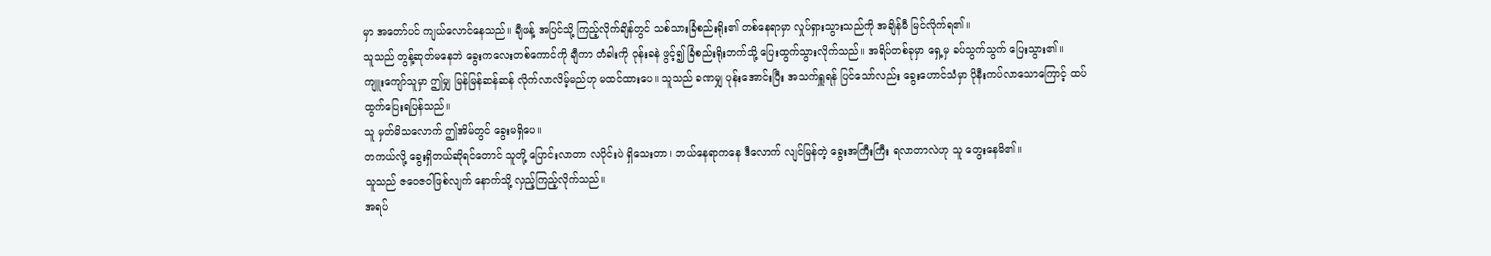မှာ အတော်ပင် ကျယ်လောင်နေသည်။ ချီဖန့် အပြင်သို့ ကြည့်လိုက်ချိန်တွင် သစ်သားခြံစည်းရိုး၏ တစ်နေရာမှာ လှုပ်ရှားသွားသည်ကို အချိန်မီ မြင်လိုက်ရ၏။
သူသည် တွန့်ဆုတ်မနေဘဲ ခွေးကလေးတစ်ကောင်ကို ချီကာ တံခါးကို ဝုန်းခနဲ ဖွင့်၍ ခြံစည်းရိုးဘက်သို့ ပြေးထွက်သွားလိုက်သည်။ အရိပ်တစ်ခုမှာ ရှေ့မှ ခပ်သွက်သွက် ပြေးသွား၏။
ကျူးကျော်သူမှာ ဤမျှ မြန်မြန်ဆန်ဆန် လိုက်လာလိမ့်မည်ဟု မထင်ထားပေ။ သူသည် ခဏမျှ ပုန်းအောင်းပြီး အသက်ရှူရန် ပြင်သော်လည်း ခွေးဟောင်သံမှာ ပိုနီးကပ်လာသောကြောင့် ထပ်ထွက်ပြေးရပြန်သည်။
သူ မှတ်မိသလောက် ဤအိမ်တွင် ခွေးမရှိပေ။
တကယ်လို့ ခွေးရှိတယ်ဆိုရင်တောင် သူတို့ ပြောင်းလာတာ လပိုင်းပဲ ရှိသေးတာ၊ ဘယ်နေရာကနေ ဒီလောက် လျင်မြန်တဲ့ ခွေးအကြီးကြီး ရလာတာလဲဟု သူ တွေးနေမိ၏။
သူသည် ဇဝေဇဝါဖြစ်လျက် နောက်သို့ လှည့်ကြည့်လိုက်သည်။
အရပ်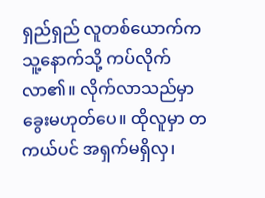ရှည်ရှည် လူတစ်ယောက်က သူ့နောက်သို့ ကပ်လိုက်လာ၏။ လိုက်လာသည်မှာ ခွေးမဟုတ်ပေ။ ထိုလူမှာ တကယ်ပင် အရှက်မရှိလှ၊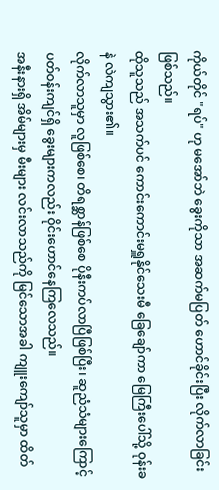ကိုယ်တိုင် "ရပ်" ဟု မအော်ဘဲ ခွေးကိုသာ အဆက်မပြတ် ဟောင်ခိုင်းပြီး လိုက်လာခြင်း ဖြစ်သည်။
ထိုသူသည် အသက်ပင် ကောင်းကောင်းမရှူနိုင်သေးမီ ခြေချော်ကာ မြေကြီးပေါ်သို့ ဝုန်းခနဲ လဲကျသွား၏။
လိုက်လာသူမှာ လူဖြစ်စေ၊ တိရစ္ဆာန်ဖြစ်စေ ပိုနီးကပ်လာပြီဖြစ်ပြီး၊ ဆူညံသံများကြောင့် ပတ်ဝန်းကျင်ရှိ ခွေးများကလည်း ဝိုင်းဟောင်နေကြလေသည်။
အနီးနားရှိ အိမ်များမှ မီးများ လင်းလာသည်ကို မြင်သောအခါ ကျူးကျော်သူမှာ ထိတ်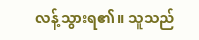လန့်သွားရ၏။ သူသည်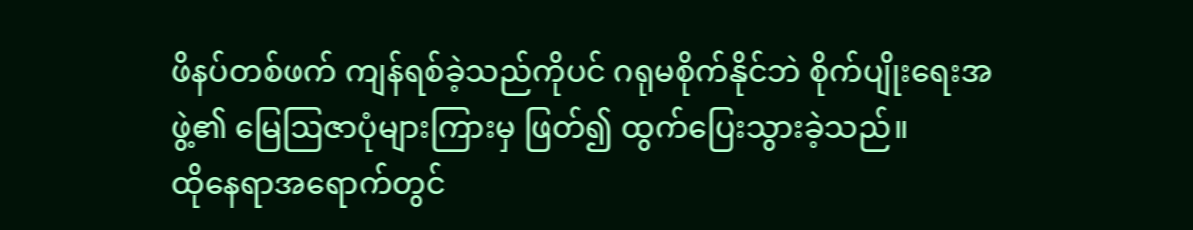ဖိနပ်တစ်ဖက် ကျန်ရစ်ခဲ့သည်ကိုပင် ဂရုမစိုက်နိုင်ဘဲ စိုက်ပျိုးရေးအဖွဲ့၏ မြေဩဇာပုံများကြားမှ ဖြတ်၍ ထွက်ပြေးသွားခဲ့သည်။
ထိုနေရာအရောက်တွင်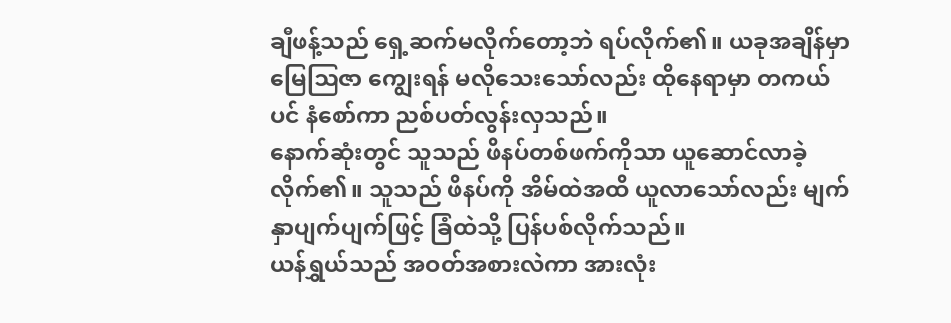ချီဖန့်သည် ရှေ့ဆက်မလိုက်တော့ဘဲ ရပ်လိုက်၏။ ယခုအချိန်မှာ မြေဩဇာ ကျွေးရန် မလိုသေးသော်လည်း ထိုနေရာမှာ တကယ်ပင် နံစော်ကာ ညစ်ပတ်လွန်းလှသည်။
နောက်ဆုံးတွင် သူသည် ဖိနပ်တစ်ဖက်ကိုသာ ယူဆောင်လာခဲ့လိုက်၏။ သူသည် ဖိနပ်ကို အိမ်ထဲအထိ ယူလာသော်လည်း မျက်နှာပျက်ပျက်ဖြင့် ခြံထဲသို့ ပြန်ပစ်လိုက်သည်။
ယန်ရွှယ်သည် အဝတ်အစားလဲကာ အားလုံး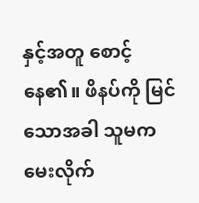နှင့်အတူ စောင့်နေ၏။ ဖိနပ်ကို မြင်သောအခါ သူမက မေးလိုက်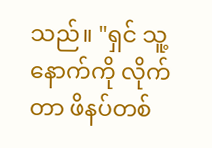သည်။ "ရှင် သူ့နောက်ကို လိုက်တာ ဖိနပ်တစ်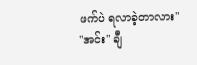ဖက်ပဲ ရလာခဲ့တာလား"
"အင်း" ချီ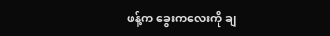ဖန့်က ခွေးကလေးကို ချ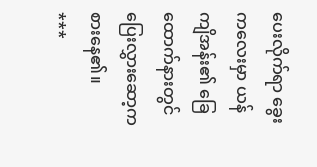ပေးလိုက်ရာ ခွေးကလေးမှာ ယန်ကျိအန်း၏ ခြေထောက်နားတွင် ပြေးလွှားဆော့ကစားနေ၏။
***